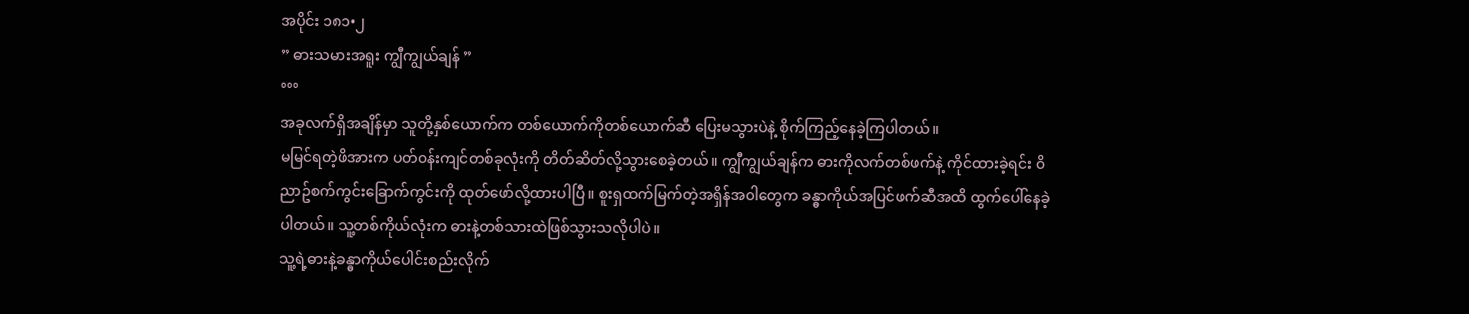အပိုင်း ၁၈၁•၂
” ဓားသမားအရူး ကျွီကျွယ်ချန် ”
°°°
အခုလက်ရှိအချိန်မှာ သူတို့နှစ်ယောက်က တစ်ယောက်ကိုတစ်ယောက်ဆီ ပြေးမသွားပဲနဲ့ စိုက်ကြည့်နေခဲ့ကြပါတယ်။
မမြင်ရတဲ့ဖိအားက ပတ်၀န်းကျင်တစ်ခုလုံးကို တိတ်ဆိတ်လို့သွားစေခဲ့တယ်။ ကျွီကျွယ်ချန်က ဓားကိုလက်တစ်ဖက်နဲ့ ကိုင်ထားခဲ့ရင်း ၀ိညာဥ်စက်ကွင်းခြောက်ကွင်းကို ထုတ်ဖော်လို့ထားပါပြီ။ စူးရှထက်မြက်တဲ့အရှိန်အ၀ါတွေက ခန္ဓာကိုယ်အပြင်ဖက်ဆီအထိ ထွက်ပေါ်နေခဲ့ပါတယ်။ သူ့တစ်ကိုယ်လုံးက ဓားနဲ့တစ်သားထဲဖြစ်သွားသလိုပါပဲ။
သူ့ရဲ့ဓားနဲ့ခန္ဓာကိုယ်ပေါင်းစည်းလိုက်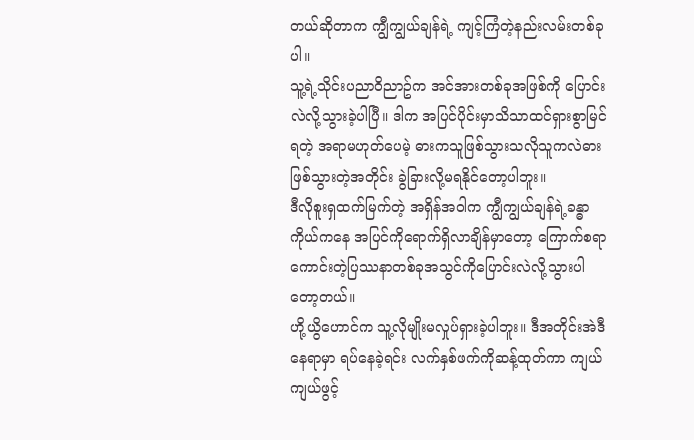တယ်ဆိုတာက ကျွီကျွယ်ချန်ရဲ့ ကျင့်ကြံတဲ့နည်းလမ်းတစ်ခုပါ။
သူ့ရဲ့သိုင်းပညာ၀ိညာဥ်က အင်အားတစ်ခုအဖြစ်ကို ပြောင်းလဲလို့သွားခဲ့ပါပြီ။ ဒါက အပြင်ပိုင်းမှာသိသာထင်ရှားစွာမြင်ရတဲ့ အရာမဟုတ်ပေမဲ့ ဓားကသူဖြစ်သွားသလိုသူကလဲဓားဖြစ်သွားတဲ့အတိုင်း ခွဲခြားလို့မရနိုင်တော့ပါဘူး။
ဒီလိုစူးရှထက်မြက်တဲ့ အရှိန်အ၀ါက ကျွီကျွယ်ချန်ရဲ့ခန္ဓာကိုယ်ကနေ အပြင်ကိုရောက်ရှိလာချိန်မှာတော့ ကြောက်စရာကောင်းတဲ့ပြဿနာတစ်ခုအသွင်ကိုပြောင်းလဲလို့သွားပါတော့တယ်။
ဟို့ယွိဟောင်က သူ့လိုမျိုးမလှုပ်ရှားခဲ့ပါဘူး။ ဒီအတိုင်းအဲဒီနေရာမှာ ရပ်နေခဲ့ရင်း လက်နှစ်ဖက်ကိုဆန့်ထုတ်ကာ ကျယ်ကျယ်ဖွင့်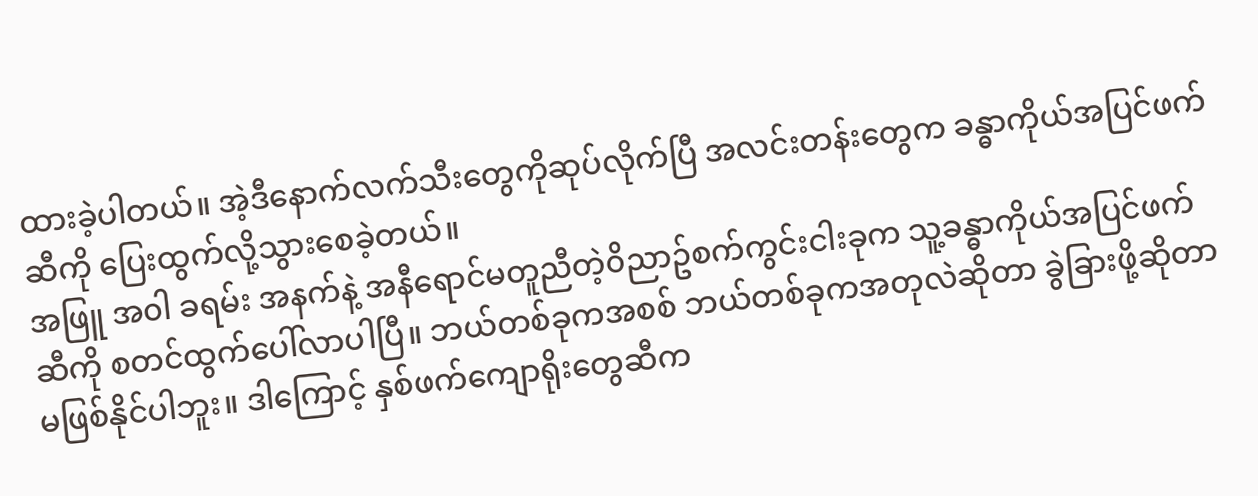ထားခဲ့ပါတယ်။ အဲ့ဒီနောက်လက်သီးတွေကိုဆုပ်လိုက်ပြီ အလင်းတန်းတွေက ခန္ဓာကိုယ်အပြင်ဖက်ဆီကို ပြေးထွက်လို့သွားစေခဲ့တယ်။
အဖြူ အ၀ါ ခရမ်း အနက်နဲ့ အနီရောင်မတူညီတဲ့၀ိညာဥ်စက်ကွင်းငါးခုက သူ့ခန္ဓာကိုယ်အပြင်ဖက်ဆီကို စတင်ထွက်ပေါ်လာပါပြီ။ ဘယ်တစ်ခုကအစစ် ဘယ်တစ်ခုကအတုလဲဆိုတာ ခွဲခြားဖို့ဆိုတာ မဖြစ်နိုင်ပါဘူး။ ဒါကြောင့် နှစ်ဖက်ကျောရိုးတွေဆီက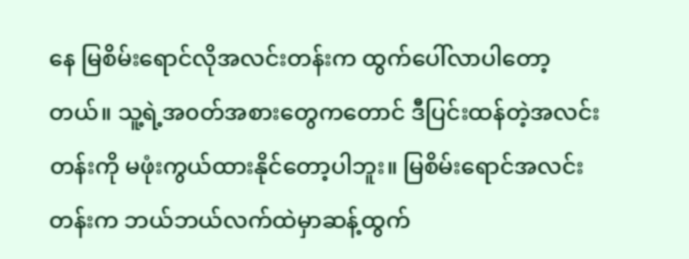နေ မြစိမ်းရောင်လိုအလင်းတန်းက ထွက်ပေါ်လာပါတော့တယ်။ သူ့ရဲ့အ၀တ်အစားတွေကတောင် ဒီပြင်းထန်တဲ့အလင်းတန်းကို မဖုံးကွယ်ထားနိုင်တော့ပါဘူး။ မြစိမ်းရောင်အလင်းတန်းက ဘယ်ဘယ်လက်ထဲမှာဆန့်ထွက်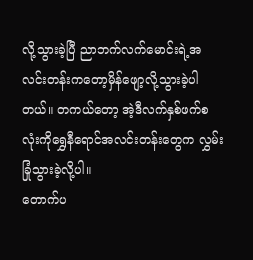လို့သွားခဲ့ပြီ ညာဘက်လက်မောင်းရဲ့အလင်းတန်းကတော့မှိန်ဖျော့လို့သွားခဲ့ပါတယ်။ တကယ်တော့ အဲ့ဒီလက်နှစ်ဖက်စလုံးကိုရွှေနီရောင်အလင်းတန်းတွေက လွှမ်းခြုံသွားခဲ့လို့ပါ။
တောက်ပ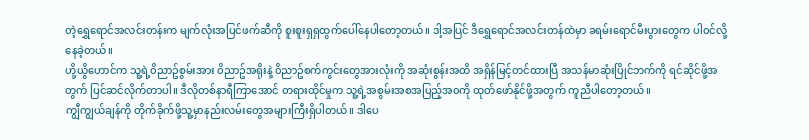တဲ့ရွှေရောင်အလင်းတန်းက မျက်လုံးအပြင်ဖက်ဆီကို စူးစူးရှရှထွက်ပေါ်နေပါတော့တယ်။ ဒါ့အပြင် ဒီရွှေရောင်အလင်းတန်ထဲမှာ ခရမ်းရောင်မီးပွားတွေက ပါ၀င်လို့နေခဲ့တယ်။
ဟို့ယွိဟောင်က သူ့ရဲ့၀ိညာဥ်စွမ်းအား ၀ိညာဥ်အရိုးနဲ့ ၀ိညာဥ်စက်ကွင်းတွေအားလုံးကို အဆုံးစွန်းအထိ အရှိန်မြင့်တင်ထားပြီ အသန်မာဆုံးပြိုင်ဘက်ကို ရင်ဆိုင်ဖို့အတွက် ပြင်ဆင်လိုက်တာပါ။ ဒီလိုတစ်နာရီကြာအောင် တရားထိုင်မှုက သူ့ရဲ့အစွမ်းအစအပြည့်အ၀ကို ထုတ်ဖော်နိုင်ဖို့အတွက် ကူညီပါတော့တယ်။
ကျွီကျွယ်ချန်ကို တိုက်ခိုက်ဖို့သူ့မှာနည်းလမ်းတွေအများကြီးရှိပါတယ်။ ဒါပေ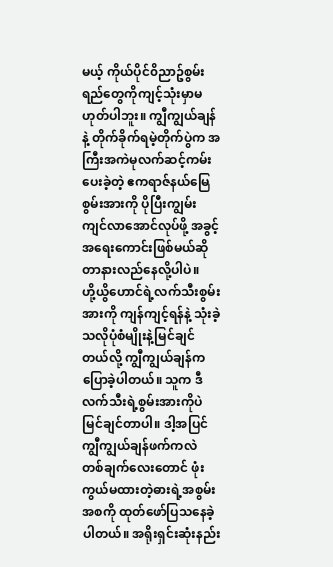မယ့် ကိုယ်ပိုင်၀ိညာဥ်စွမ်းရည်တွေကိုကျင့်သုံးမှာမဟုတ်ပါဘူး။ ကျွီကျွယ်ချန်နဲ့ တိုက်ခိုက်ရမဲ့တိုက်ပွဲက အကြီးအကဲမုလက်ဆင့်ကမ်းပေးခဲ့တဲ့ ဧကရာဇ်နယ်မြေစွမ်းအားကို ပိုပြီးကျွမ်းကျင်လာအောင်လုပ်ဖို့ အခွင့်အရေးကောင်းဖြစ်မယ်ဆိုတာနားလည်နေလို့ပါပဲ။
ဟို့ယွိဟောင်ရဲ့လက်သီးစွမ်းအားကို ကျန်ကျင့်ရန်နဲ့ သုံးခဲ့သလိုပုံစံမျိုးနဲ့မြင်ချင်တယ်လို့ ကျွီကျွယ်ချန်က ပြောခဲ့ပါတယ်။ သူက ဒီလက်သီးရဲ့စွမ်းအားကိုပဲ မြင်ချင်တာပါ။ ဒါ့အပြင် ကျွီကျွယ်ချန်ဖက်ကလဲ တစ်ချက်လေးတောင် ဖုံးကွယ်မထားတဲ့ဓားရဲ့အစွမ်းအစကို ထုတ်ဖော်ပြသနေခဲ့ပါတယ်။ အရိုးရှင်းဆုံးနည်း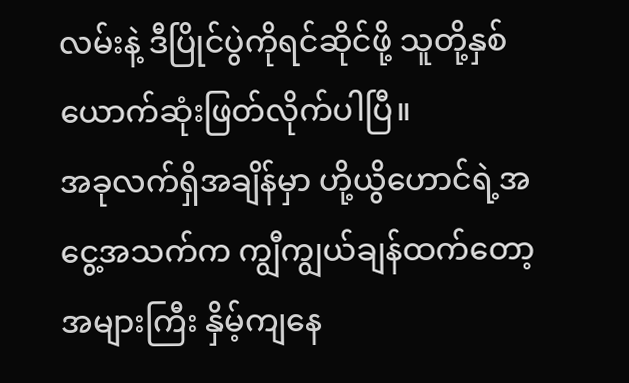လမ်းနဲ့ ဒီပြိုင်ပွဲကိုရင်ဆိုင်ဖို့ သူတို့နှစ်ယောက်ဆုံးဖြတ်လိုက်ပါပြီ။
အခုလက်ရှိအချိန်မှာ ဟို့ယွိဟောင်ရဲ့အငွေ့အသက်က ကျွီကျွယ်ချန်ထက်တော့ အများကြီး နှိမ့်ကျနေ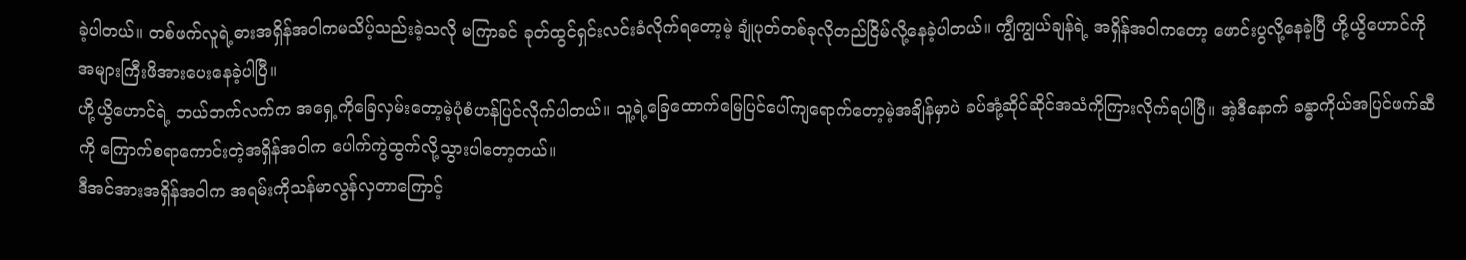ခဲ့ပါတယ်။ တစ်ဖက်လူရဲ့ဓားအရှိန်အ၀ါကမသိပ့်သည်းခဲ့သလို မကြာခင် ခုတ်ထွင်ရှင်းလင်းခံလိုက်ရတော့မဲ့ ချုံပုတ်တစ်ခုလိုတည်ငြိမ်လို့နေခဲ့ပါတယ်။ ကျွီကျွယ်ချန်ရဲ့ အရှိန်အ၀ါကတော့ ဖောင်းပွလို့နေခဲ့ပြီ ဟို့ယွိဟောင်ကိုအများကြီးဖိအားပေးနေခဲ့ပါပြီ။
ဟို့ယွိဟောင်ရဲ့ ဘယ်ဘက်လက်က အရှေ့ကိုခြေလှမ်းတော့မဲ့ပုံစံဟန်ပြင်လိုက်ပါတယ်။ သူ့ရဲ့ခြေထောက်မြေပြင်ပေါ်ကျရောက်တော့မဲ့အချိန်မှာပဲ ခပ်အုံ့ဆိုင်ဆိုင်အသံကိုကြားလိုက်ရပါပြီ။ အဲ့ဒီနောက် ခန္ဓာကိုယ်အပြင်ဖက်ဆီကို ကြောက်စရာကောင်းတဲ့အရှိန်အ၀ါက ပေါက်ကွဲထွက်လို့သွားပါတော့တယ်။
ဒီအင်အားအရှိန်အ၀ါက အရမ်းကိုသန်မာလွန်လှတာကြောင့်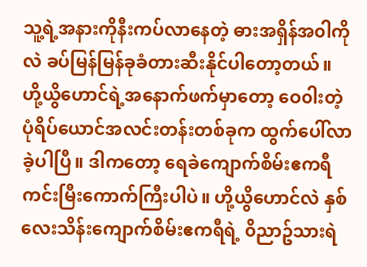သူ့ရဲ့အနားကိုနီးကပ်လာနေတဲ့ ဓားအရှိန်အ၀ါကိုလဲ ခပ်မြန်မြန်ခုခံတားဆီးနိုင်ပါတော့တယ်။
ဟို့ယွိဟောင်ရဲ့အနောက်ဖက်မှာတော့ ဝေ၀ါးတဲ့ပုံရိပ်ယောင်အလင်းတန်းတစ်ခုက ထွက်ပေါ်လာခဲ့ပါပြီ။ ဒါကတော့ ရေခဲကျောက်စိမ်းဧကရီကင်းမြီးကောက်ကြီးပါပဲ။ ဟို့ယွိဟောင်လဲ နှစ်လေးသိန်းကျောက်စိမ်းဧကရီရဲ့ ၀ိညာဥ်သားရဲ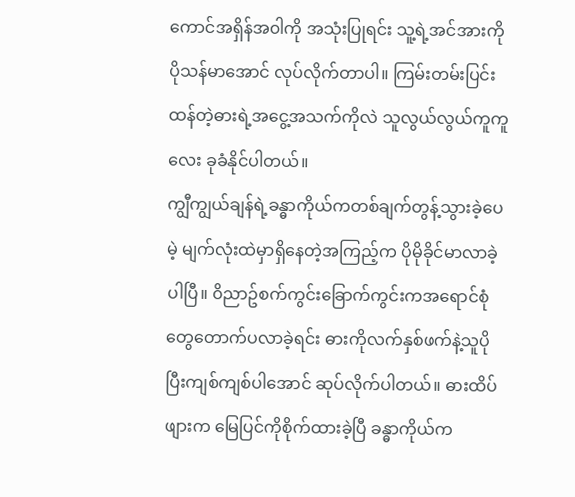ကောင်အရှိန်အ၀ါကို အသုံးပြုရင်း သူ့ရဲ့အင်အားကိုပိုသန်မာအောင် လုပ်လိုက်တာပါ။ ကြမ်းတမ်းပြင်းထန်တဲ့ဓားရဲ့အငွေ့အသက်ကိုလဲ သူလွယ်လွယ်ကူကူလေး ခုခံနိုင်ပါတယ်။
ကျွီကျွယ်ချန်ရဲ့ခန္ဓာကိုယ်ကတစ်ချက်တွန့်သွားခဲ့ပေမဲ့ မျက်လုံးထဲမှာရှိနေတဲ့အကြည့်က ပိုမိုခိုင်မာလာခဲ့ပါပြီ။ ၀ိညာဥ်စက်ကွင်းခြောက်ကွင်းကအရောင်စုံတွေတောက်ပလာခဲ့ရင်း ဓားကိုလက်နှစ်ဖက်နဲ့သူပိုပြီးကျစ်ကျစ်ပါအောင် ဆုပ်လိုက်ပါတယ်။ ဓားထိပ်ဖျားက မြေပြင်ကိုစိုက်ထားခဲ့ပြီ ခန္ဓာကိုယ်က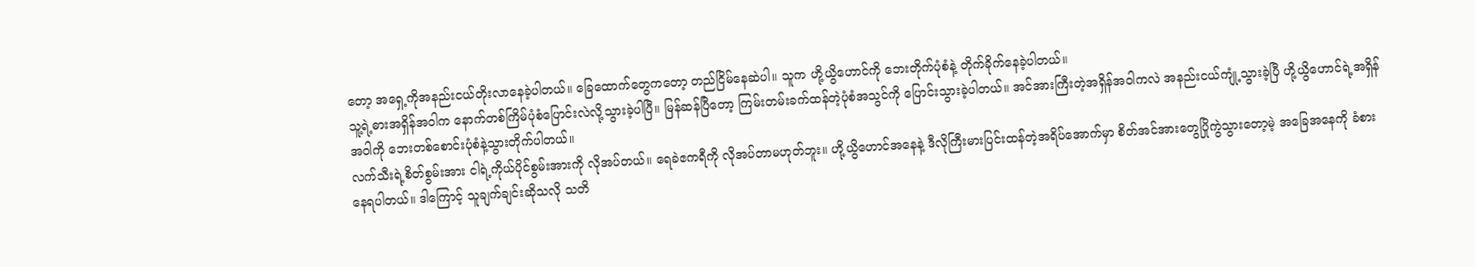တော့ အရှေ့ကိုအနည်းငယ်တိုးလာနေခဲ့ပါတယ်။ ခြေထောက်တွေကတော့ တည်ငြိမ်နေဆဲပါ။ သူက ဟို့ယွိဟောင်ကို ဘေးတိုက်ပုံစံနဲ့ တိုက်ခိုက်နေခဲ့ပါတယ်။
သူ့ရဲ့ဓားအရှိန်အ၀ါက နောက်တစ်ကြိမ်ပုံစံပြောင်းလဲလို့သွားခဲ့ပါပြီ။ မြန်ဆန်ပြီတော့ ကြမ်းတမ်းခက်ထန်တဲ့ပုံစံအသွင်ကို ပြောင်းသွားခဲ့ပါတယ်။ အင်အားကြီးတဲ့အရှိန်အ၀ါကလဲ အနည်းငယ်ကျုံ့သွားခဲ့ပြီ ဟို့ယွိဟောင်ရဲ့အရှိန်အ၀ါကို ဘေးတစ်စောင်းပုံစံနဲ့သွားတိုက်ပါတယ်။
လက်သီးရဲ့စိတ်စွမ်းအား ငါရဲ့ကိုယ်ပိုင်စွမ်းအားကို လိုအပ်တယ်။ ရေခဲဧကရီကို လိုအပ်တာမဟုတ်ဘူး။ ဟို့ယွိဟောင်အနေနဲ့ ဒီလိုကြီးမားပြင်းထန်တဲ့အရိပ်အောက်မှာ စိတ်အင်အားတွေပြိုကွဲသွားတော့မဲ့ အခြေအနေကို ခံစားနေရပါတယ်။ ဒါကြောင့် သူချက်ချင်းဆိုသလို သတိ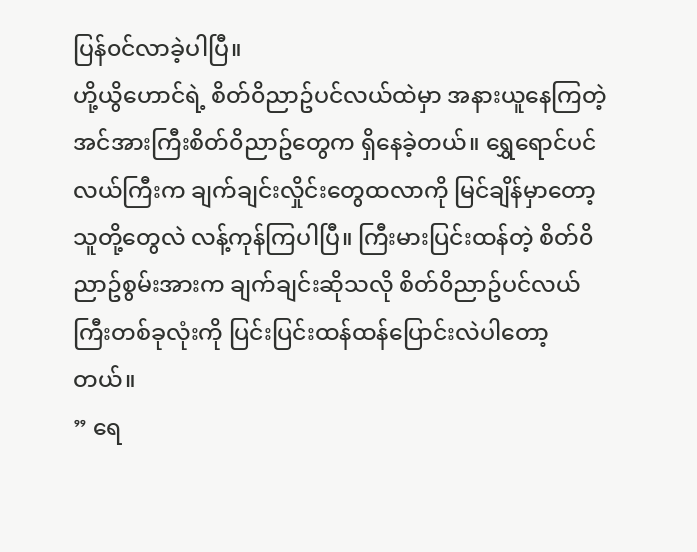ပြန်၀င်လာခဲ့ပါပြီ။
ဟို့ယွိဟောင်ရဲ့ စိတ်၀ိညာဥ်ပင်လယ်ထဲမှာ အနားယူနေကြတဲ့ အင်အားကြီးစိတ်၀ိညာဥ်တွေက ရှိနေခဲ့တယ်။ ရွှေရောင်ပင်လယ်ကြီးက ချက်ချင်းလှိုင်းတွေထလာကို မြင်ချိန်မှာတော့ သူတို့တွေလဲ လန့်ကုန်ကြပါပြီ။ ကြီးမားပြင်းထန်တဲ့ စိတ်၀ိညာဥ်စွမ်းအားက ချက်ချင်းဆိုသလို စိတ်၀ိညာဥ်ပင်လယ်ကြီးတစ်ခုလုံးကို ပြင်းပြင်းထန်ထန်ပြောင်းလဲပါတော့တယ်။
” ရေ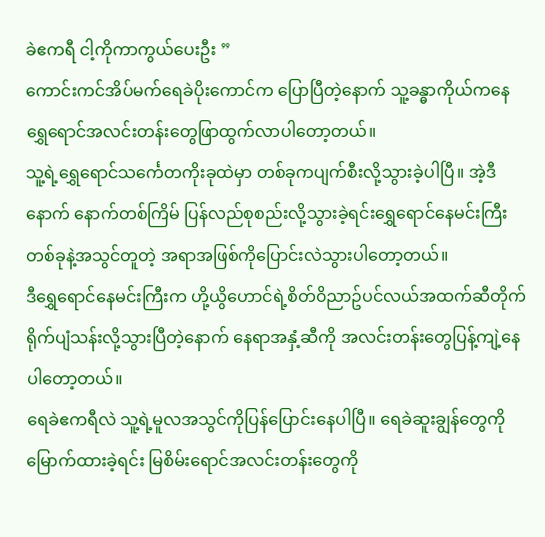ခဲဧကရီ ငါ့ကိုကာကွယ်ပေးဦး ”
ကောင်းကင်အိပ်မက်ရေခဲပိုးကောင်က ပြောပြီတဲ့နောက် သူ့ခန္ဓာကိုယ်ကနေ ရွှေရောင်အလင်းတန်းတွေဖြာထွက်လာပါတော့တယ်။
သူ့ရဲ့ရွှေရောင်သင်္ကေတကိုးခုထဲမှာ တစ်ခုကပျက်စီးလို့သွားခဲ့ပါပြီ။ အဲ့ဒီနောက် နောက်တစ်ကြိမ် ပြန်လည်စုစည်းလို့သွားခဲ့ရင်းရွှေရောင်နေမင်းကြီးတစ်ခုနဲ့အသွင်တူတဲ့ အရာအဖြစ်ကိုပြောင်းလဲသွားပါတော့တယ်။
ဒီရွှေရောင်နေမင်းကြီးက ဟို့ယွိဟောင်ရဲ့စိတ်၀ိညာဥ်ပင်လယ်အထက်ဆီတိုက်ရိုက်ပျံသန်းလို့သွားပြီတဲ့နောက် နေရာအနှံ့ဆီကို အလင်းတန်းတွေပြန့်ကျဲ့နေပါတော့တယ်။
ရေခဲဧကရီလဲ သူ့ရဲ့မူလအသွင်ကိုပြန်ပြောင်းနေပါပြီ။ ရေခဲဆူးချွန်တွေကို မြောက်ထားခဲ့ရင်း မြစိမ်းရောင်အလင်းတန်းတွေကို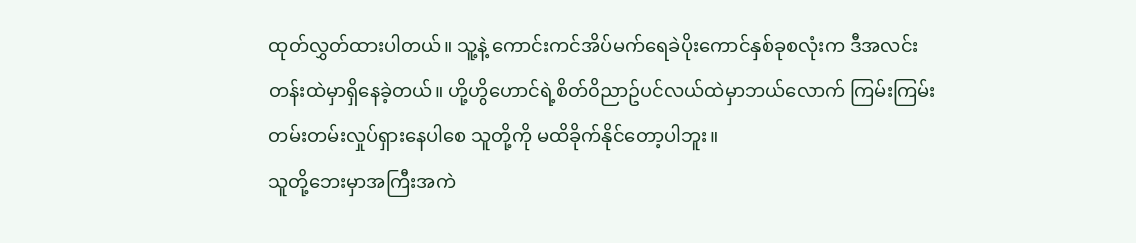ထုတ်လွှတ်ထားပါတယ်။ သူ့နဲ့ ကောင်းကင်အိပ်မက်ရေခဲပိုးကောင်နှစ်ခုစလုံးက ဒီအလင်းတန်းထဲမှာရှိနေခဲ့တယ်။ ဟို့ဟွိဟောင်ရဲ့စိတ်၀ိညာဥ်ပင်လယ်ထဲမှာဘယ်လောက် ကြမ်းကြမ်းတမ်းတမ်းလှုပ်ရှားနေပါစေ သူတို့ကို မထိခိုက်နိုင်တော့ပါဘူး။
သူတို့ဘေးမှာအကြီးအကဲ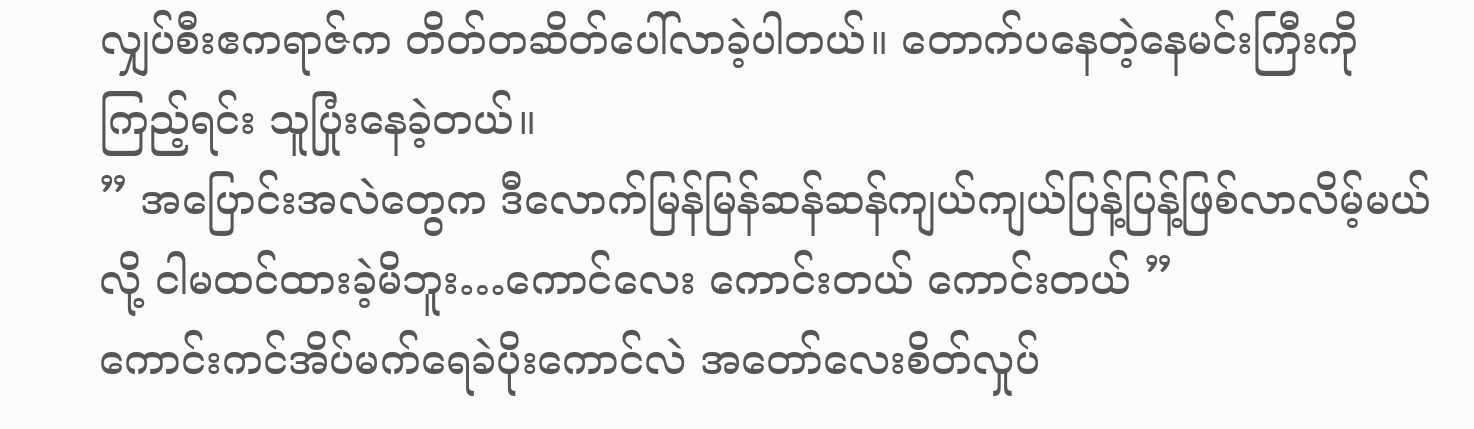လျှပ်စီးဧကရာဇ်က တိတ်တဆိတ်ပေါ်လာခဲ့ပါတယ်။ တောက်ပနေတဲ့နေမင်းကြီးကိုကြည့်ရင်း သူပြုံးနေခဲ့တယ်။
” အပြောင်းအလဲတွေက ဒီလောက်မြန်မြန်ဆန်ဆန်ကျယ်ကျယ်ပြန့်ပြန့်ဖြစ်လာလိမ့်မယ်လို့ ငါမထင်ထားခဲ့မိဘူး…ကောင်လေး ကောင်းတယ် ကောင်းတယ် ”
ကောင်းကင်အိပ်မက်ရေခဲပိုးကောင်လဲ အတော်လေးစိတ်လှုပ်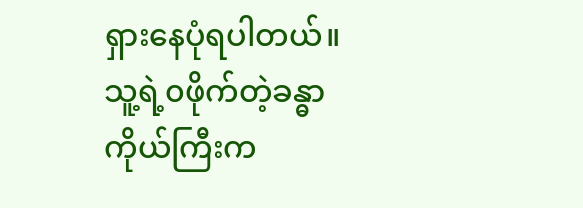ရှားနေပုံရပါတယ်။ သူ့ရဲ့၀ဖိုက်တဲ့ခန္ဓာကိုယ်ကြီးက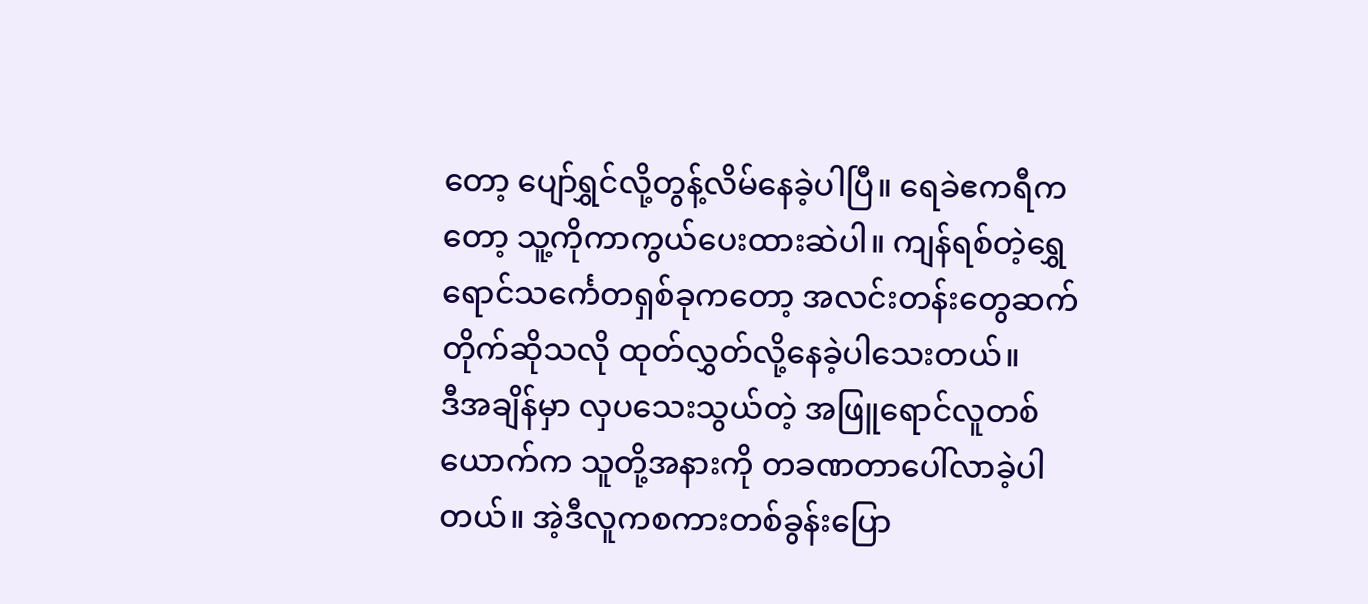တော့ ပျော်ရွှင်လို့တွန့်လိမ်နေခဲ့ပါပြီ။ ရေခဲဧကရီကတော့ သူ့ကိုကာကွယ်ပေးထားဆဲပါ။ ကျန်ရစ်တဲ့ရွှေရောင်သင်္ကေတရှစ်ခုကတော့ အလင်းတန်းတွေဆက်တိုက်ဆိုသလို ထုတ်လွှတ်လို့နေခဲ့ပါသေးတယ်။
ဒီအချိန်မှာ လှပသေးသွယ်တဲ့ အဖြူရောင်လူတစ်ယောက်က သူတို့အနားကို တခဏတာပေါ်လာခဲ့ပါတယ်။ အဲ့ဒီလူကစကားတစ်ခွန်းပြော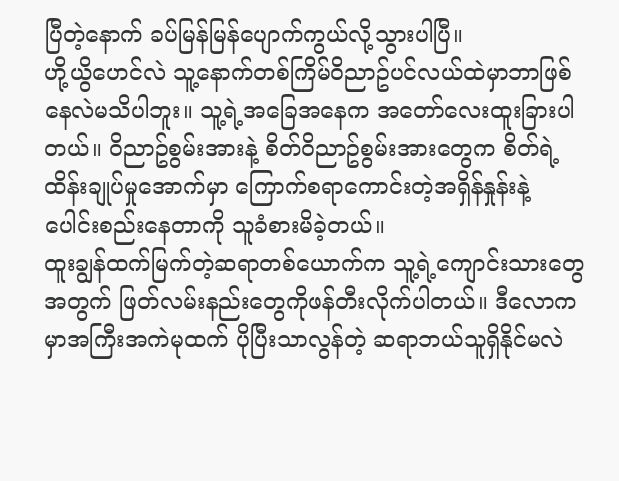ပြီတဲ့နောက် ခပ်မြန်မြန်ပျောက်ကွယ်လို့သွားပါပြီ။
ဟို့ယွိဟေင်လဲ သူ့နောက်တစ်ကြိမ်၀ိညာဥ်ပင်လယ်ထဲမှာဘာဖြစ်နေလဲမသိပါဘူး။ သူ့ရဲ့အခြေအနေက အတော်လေးထူးခြားပါတယ်။ ၀ိညာဥ်စွမ်းအားနဲ့ စိတ်၀ိညာဥ်စွမ်းအားတွေက စိတ်ရဲ့ထိန်းချုပ်မှုအောက်မှာ ကြောက်စရာကောင်းတဲ့အရှိန်နှုန်းနဲ့ ပေါင်းစည်းနေတာကို သူခံစားမိခဲ့တယ်။
ထူးချွန်ထက်မြက်တဲ့ဆရာတစ်ယောက်က သူ့ရဲ့ကျောင်းသားတွေအတွက် ဖြတ်လမ်းနည်းတွေကိုဖန်တီးလိုက်ပါတယ်။ ဒီလောကမှာအကြီးအကဲမုထက် ပိုပြီးသာလွန်တဲ့ ဆရာဘယ်သူရှိနိုင်မလဲ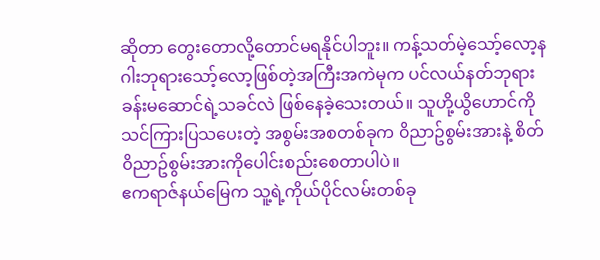ဆိုတာ တွေးတောလို့တောင်မရနိုင်ပါဘူး။ ကန့်သတ်မဲ့သော့်လော့နဂါးဘုရားသော့်လော့ဖြစ်တဲ့အကြီးအကဲမုက ပင်လယ်နတ်ဘုရားခန်းမဆောင်ရဲ့သခင်လဲ ဖြစ်နေခဲ့သေးတယ်။ သူဟို့ယွိဟောင်ကို သင်ကြားပြသပေးတဲ့ အစွမ်းအစတစ်ခုက ၀ိညာဥ်စွမ်းအားနဲ့ စိတ်၀ိညာဥ်စွမ်းအားကိုပေါင်းစည်းစေတာပါပဲ။
ဧကရာဇ်နယ်မြေက သူ့ရဲ့ကိုယ်ပိုင်လမ်းတစ်ခု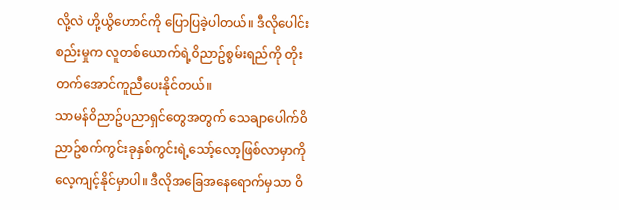လို့လဲ ဟို့ယွိဟောင်ကို ပြောပြခဲ့ပါတယ်။ ဒီလိုပေါင်းစည်းမှုက လူတစ်ယောက်ရဲ့၀ိညာဥ်စွမ်းရည်ကို တိုးတက်အောင်ကူညီပေးနိုင်တယ်။
သာမန်၀ိညာဥ်ပညာရှင်တွေအတွက် သေချာပေါက်၀ိညာဥ်စက်ကွင်းခုနှစ်ကွင်းရဲ့သော့်လော့ဖြစ်လာမှာကို လေ့ကျင့်နိုင်မှာပါ။ ဒီလိုအခြေအနေရောက်မှသာ ၀ိ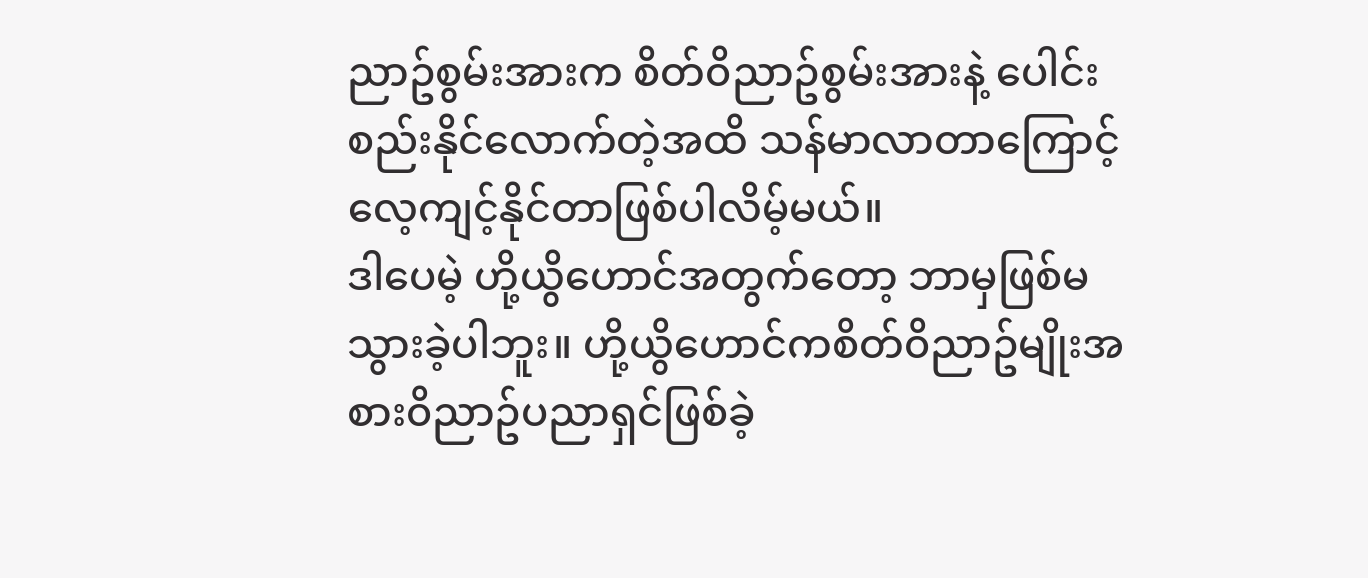ညာဥ်စွမ်းအားက စိတ်၀ိညာဥ်စွမ်းအားနဲ့ ပေါင်းစည်းနိုင်လောက်တဲ့အထိ သန်မာလာတာကြောင့် လေ့ကျင့်နိုင်တာဖြစ်ပါလိမ့်မယ်။
ဒါပေမဲ့ ဟို့ယွိဟောင်အတွက်တော့ ဘာမှဖြစ်မသွားခဲ့ပါဘူး။ ဟို့ယွိဟောင်ကစိတ်၀ိညာဥ်မျိုးအစား၀ိညာဥ်ပညာရှင်ဖြစ်ခဲ့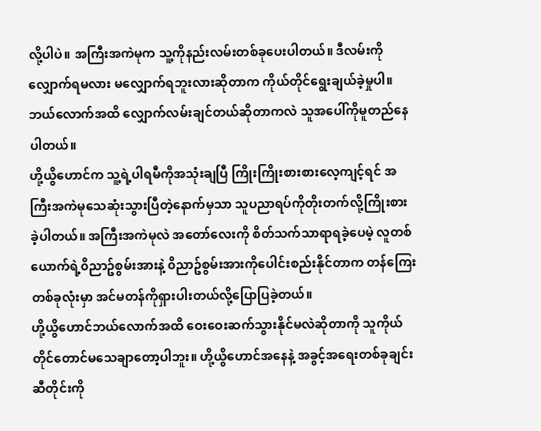လို့ပါပဲ။ အကြီးအကဲမုက သူ့ကိုနည်းလမ်းတစ်ခုပေးပါတယ်။ ဒီလမ်းကိုလျှောက်ရမလား မလျှောက်ရဘူးလားဆိုတာက ကိုယ်တိုင်ရွေးချယ်ခဲ့မှုပါ။ ဘယ်လောက်အထိ လျှောက်လမ်းချင်တယ်ဆိုတာကလဲ သူအပေါ်ကိုမူတည်နေပါတယ်။
ဟို့ယွိဟောင်က သူ့ရဲ့ပါရမီကိုအသုံးချပြီ ကြိုးကြိုးစားစားလေ့ကျင့်ရင် အကြီးအကဲမုသေဆုံးသွားပြီတဲ့နောက်မှသာ သူပညာရပ်ကိုတိုးတက်လို့ကြိုးစားခဲ့ပါတယ်။ အကြီးအကဲမုလဲ အတော်လေးကို စိတ်သက်သာရာရခဲ့ပေမဲ့ လူတစ်ယောက်ရဲ့၀ိညာဥ်စွမ်းအားနဲ့ ၀ိညာဥ်စွမ်းအားကိုပေါင်းစည်းနိုင်တာက တန်ကြေးတစ်ခုလုံးမှာ အင်မတန်ကိုရှားပါးတယ်လို့ပြောပြခဲ့တယ်။
ဟို့ယွိဟောင်ဘယ်လောက်အထိ ဝေးဝေးဆက်သွားနိုင်မလဲဆိုတာကို သူကိုယ်တိုင်တောင်မသေချာတော့ပါဘူး။ ဟို့ယွိဟောင်အနေနဲ့ အခွင့်အရေးတစ်ခုချင်းဆီတိုင်းကို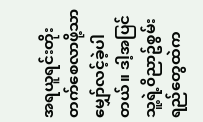အရယူရင်းတိုးတက်စေလာဖို့သာ မျှော်လင့်ခဲ့ပါတယ်။ ဒါ့အပြင် သူ့ရဲ့၀ိညာဥ်စွမ်းရည်တွေထဲက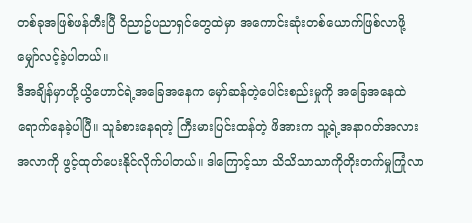တစ်ခုအဖြစ်ဖန်တီးပြီ ၀ိညာဥ်ပညာရှင်တွေထဲမှာ အကောင်းဆုံးတစ်ယောက်ဖြစ်လာဖို့ မျှော်လင့်ခဲ့ပါတယ်။
ဒီအချိန်မှာဟို့ယွိဟောင်ရဲ့အခြေအနေက မှော်ဆန်တဲ့ပေါင်းစည်းမှုကို အခြေအနေထဲရောက်နေခဲ့ပါပြီ။ သူခံစားနေရတဲ့ ကြီးမားပြင်းထန်တဲ့ ဖိအားက သူ့ရဲ့အနာဂတ်အလားအလာကို ဖွင့်ထုတ်ပေးနိုင်လိုက်ပါတယ်။ ဒါကြောင့်သာ သိသိသာသာကိုတိုးတက်မှုကြုံလာ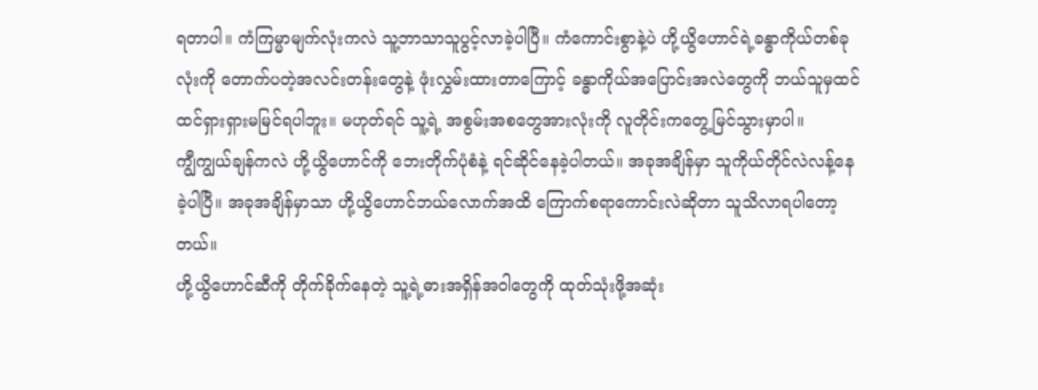ရတာပါ။ ကံကြမ္မာမျက်လုံးကလဲ သူ့ဘာသာသူပွင့်လာခဲ့ပါပြီ။ ကံကောင်းစွာနဲ့ပဲ ဟို့ယွိဟောင်ရဲ့ခန္ဓာကိုယ်တစ်ခုလုံးကို တောက်ပတဲ့အလင်းတန်းတွေနဲ့ ဖုံးလွှမ်းထားတာကြောင့် ခန္ဓာကိုယ်အပြောင်းအလဲတွေကို ဘယ်သူမှထင်ထင်ရှားရှားမမြင်ရပါဘူး။ မဟုတ်ရင် သူ့ရဲ့ အစွမ်းအစတွေအားလုံးကို လူတိုင်းကတွေ့မြင်သွားမှာပါ။
ကျွီကျွယ်ချန်ကလဲ ဟို့ယွိဟောင်ကို ဘေးတိုက်ပုံစံနဲ့ ရင်ဆိုင်နေခဲ့ပါတယ်။ အခုအချိန်မှာ သူကိုယ်တိုင်လဲလန့်နေခဲ့ပါပြီ။ အခုအချိန်မှာသာ ဟို့ယွိဟောင်ဘယ်လောက်အထိ ကြောက်စရာကောင်းလဲဆိုတာ သူသိလာရပါတော့တယ်။
ဟို့ယွိဟောင်ဆီကို တိုက်ခိုက်နေတဲ့ သူ့ရဲ့ဓားအရှိန်အ၀ါတွေကို ထုတ်သုံးဖို့အဆုံး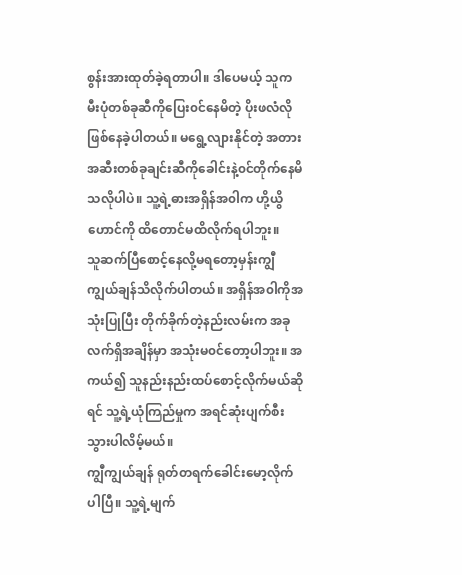စွန်းအားထုတ်ခဲ့ရတာပါ။ ဒါပေမယ့် သူက မီးပုံတစ်ခုဆီကိုပြေး၀င်နေမိတဲ့ ပိုးဖလံလိုဖြစ်နေခဲ့ပါတယ်။ မရွေ့လျားနိုင်တဲ့ အတားအဆီးတစ်ခုချင်းဆီကိုခေါင်းနဲ့၀င်တိုက်နေမိသလိုပါပဲ။ သူ့ရဲ့ဓားအရှိန်အ၀ါက ဟို့ယွိဟောင်ကို ထိတောင်မထိလိုက်ရပါဘူး။
သူဆက်ပြီစောင့်နေလို့မရတော့မှန်းကျွီကျွယ်ချန်သိလိုက်ပါတယ်။ အရှိန်အ၀ါကိုအသုံးပြုပြီး တိုက်ခိုက်တဲ့နည်းလမ်းက အခုလက်ရှိအချိန်မှာ အသုံးမ၀င်တော့ပါဘူး။ အကယ်၍ သူနည်းနည်းထပ်စောင့်လိုက်မယ်ဆိုရင် သူ့ရဲ့ယုံကြည်မှုက အရင်ဆုံးပျက်စီးသွားပါလိမ့်မယ်။
ကျွီကျွယ်ချန် ရုတ်တရက်ခေါင်းမော့လိုက်ပါပြီ။ သူ့ရဲ့မျက်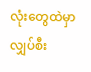လုံးတွေထဲမှာ လျှပ်စီး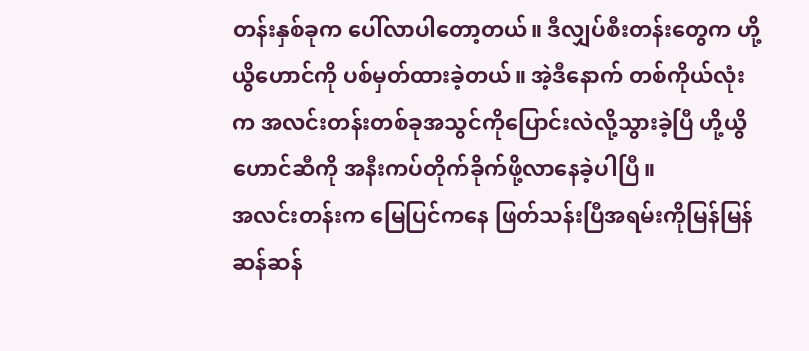တန်းနှစ်ခုက ပေါ်လာပါတော့တယ်။ ဒီလျှပ်စီးတန်းတွေက ဟို့ယွိဟောင်ကို ပစ်မှတ်ထားခဲ့တယ်။ အဲ့ဒီနောက် တစ်ကိုယ်လုံးက အလင်းတန်းတစ်ခုအသွင်ကိုပြောင်းလဲလို့သွားခဲ့ပြီ ဟို့ယွိဟောင်ဆီကို အနီးကပ်တိုက်ခိုက်ဖို့လာနေခဲ့ပါပြီ။
အလင်းတန်းက မြေပြင်ကနေ ဖြတ်သန်းပြီအရမ်းကိုမြန်မြန်ဆန်ဆန်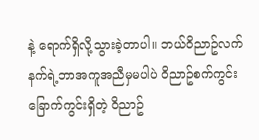နဲ့ ရောက်ရှိလို့သွားခဲ့တာပါ။ ဘယ်၀ိညာဥ်လက်နက်ရဲ့ဘာအကူအညီမှမပါပဲ ၀ိညာဥ်စက်ကွင်းခြောက်ကွင်းရှိတဲ့ ၀ိညာဥ်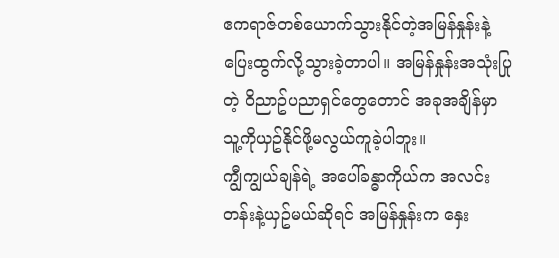ဧကရာဇ်တစ်ယောက်သွားနိုင်တဲ့အမြန်နှုန်းနဲ့ ပြေးထွက်လို့သွားခဲ့တာပါ။ အမြန်နှုန်းအသုံးပြုတဲ့ ၀ိညာဥ်ပညာရှင်တွေတောင် အခုအချိန်မှာ သူ့ကိုယှဥ်နိုင်ဖို့မလွယ်ကူခဲ့ပါဘူး။
ကျွီကျွယ်ချန်ရဲ့ အပေါ်ခန္ဓာကိုယ်က အလင်းတန်းနဲ့ယှဥ်မယ်ဆိုရင် အမြန်နှုန်းက နှေး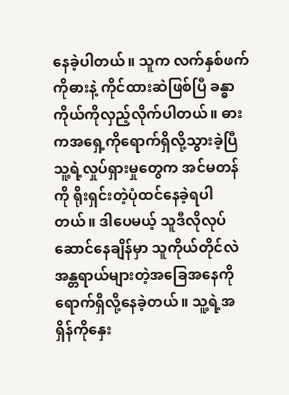နေခဲ့ပါတယ်။ သူက လက်နှစ်ဖက်ကိုဓားနဲ့ ကိုင်ထားဆဲဖြစ်ပြီ ခန္ဓာကိုယ်ကိုလှည့်လိုက်ပါတယ်။ ဓားကအရှေ့ကိုရောက်ရှိလို့သွားခဲ့ပြီ သူ့ရဲ့လှုပ်ရှားမှုတွေက အင်မတန်ကို ရိုးရှင်းတဲ့ပုံထင်နေခဲ့ရပါတယ်။ ဒါပေမယ့် သူဒီလိုလုပ်ဆောင်နေချိန်မှာ သူကိုယ်တိုင်လဲ အန္တရာယ်များတဲ့အခြေအနေကို ရောက်ရှိလို့နေခဲ့တယ်။ သူ့ရဲ့အရှိန်ကိုနှေး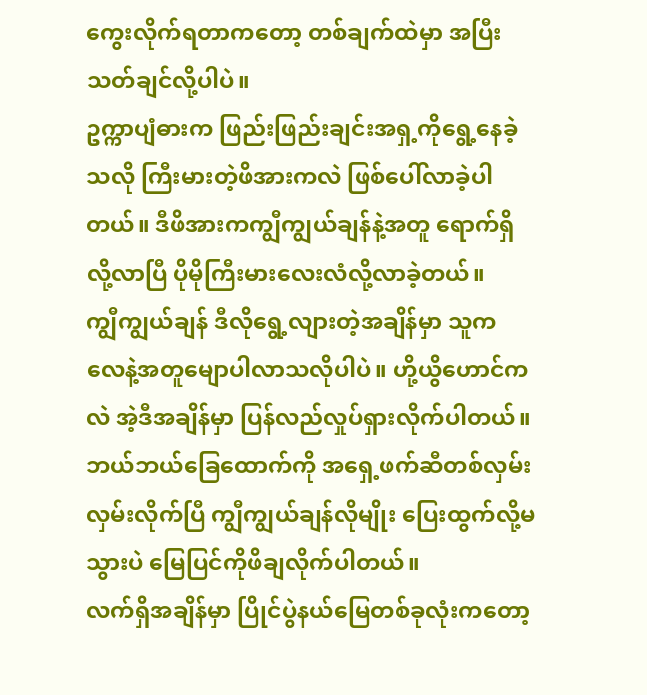ကွေးလိုက်ရတာကတော့ တစ်ချက်ထဲမှာ အပြီးသတ်ချင်လို့ပါပဲ။
ဥက္ကာပျံဓားက ဖြည်းဖြည်းချင်းအရှ့ကိုရွေ့နေခဲ့သလို ကြီးမားတဲ့ဖိအားကလဲ ဖြစ်ပေါ်လာခဲ့ပါတယ်။ ဒီဖိအားကကျွီကျွယ်ချန်နဲ့အတူ ရောက်ရှိလို့လာပြီ ပိုမိုကြီးမားလေးလံလို့လာခဲ့တယ်။
ကျွီကျွယ်ချန် ဒီလိုရွေ့လျားတဲ့အချိန်မှာ သူက လေနဲ့အတူမျောပါလာသလိုပါပဲ။ ဟို့ယွိဟောင်ကလဲ အဲ့ဒီအချိန်မှာ ပြန်လည်လှုပ်ရှားလိုက်ပါတယ်။ ဘယ်ဘယ်ခြေထောက်ကို အရှေ့ဖက်ဆီတစ်လှမ်းလှမ်းလိုက်ပြီ ကျွီကျွယ်ချန်လိုမျိုး ပြေးထွက်လို့မသွားပဲ မြေပြင်ကိုဖိချလိုက်ပါတယ်။
လက်ရှိအချိန်မှာ ပြိုင်ပွဲနယ်မြေတစ်ခုလုံးကတော့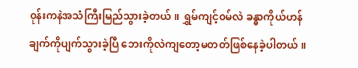၀ုန်းကနဲအသံကြီးမြည်သွားခဲ့တယ်။ ရွှမ်ကျင့်၀မ်လဲ ခန္ဓာကိုယ်ဟန်ချက်ကိုပျက်သွားခဲ့ပြီ ဘေးကိုလဲကျတော့မတတ်ဖြစ်နေခဲ့ပါတယ်။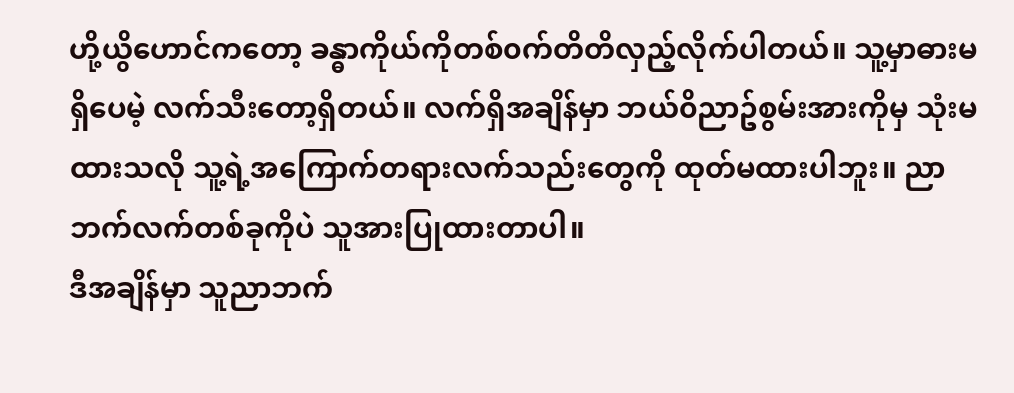ဟို့ယွိဟောင်ကတော့ ခန္ဓာကိုယ်ကိုတစ်၀က်တိတိလှည့်လိုက်ပါတယ်။ သူ့မှာဓားမရှိပေမဲ့ လက်သီးတော့ရှိတယ်။ လက်ရှိအချိန်မှာ ဘယ်၀ိညာဥ်စွမ်းအားကိုမှ သုံးမထားသလို သူ့ရဲ့အကြောက်တရားလက်သည်းတွေကို ထုတ်မထားပါဘူး။ ညာဘက်လက်တစ်ခုကိုပဲ သူအားပြုထားတာပါ။
ဒီအချိန်မှာ သူညာဘက်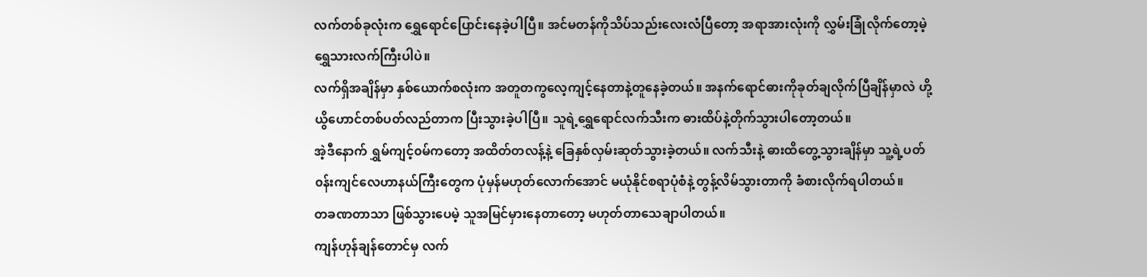လက်တစ်ခုလုံးက ရွှေရောင်ပြောင်းနေခဲ့ပါပြီ။ အင်မတန်ကိုသိပ်သည်းလေးလံပြီတော့ အရာအားလုံးကို လွှမ်းခြုံလိုက်တော့မဲ့ ရွှေသားလက်ကြီးပါပဲ။
လက်ရှိအချိန်မှာ နှစ်ယောက်စလုံးက အတူတကွလေ့ကျင့်နေတာနဲ့တူနေခဲ့တယ်။ အနက်ရောင်ဓားကိုခုတ်ချလိုက်ပြီချိန်မှာလဲ ဟို့ယွိဟောင်တစ်ပတ်လည်တာက ပြီးသွားခဲ့ပါပြီ။ သူရဲ့ရွှေရောင်လက်သီးက ဓားထိပ်နဲ့တိုက်သွားပါတော့တယ်။
အဲ့ဒီနောက် ရွှမ်ကျင့်၀မ်ကတော့ အထိတ်တလန့်နဲ့ ခြေနှစ်လှမ်းဆုတ်သွားခဲ့တယ်။ လက်သီးနဲ့ ဓားထိတွေ့သွားချိန်မှာ သူ့ရဲ့ပတ်၀န်းကျင်လေဟာနယ်ကြီးတွေက ပုံမှန်မဟုတ်လောက်အောင် မယုံနိုင်စရာပုံစံနဲ့ တွန့်လိမ်သွားတာကို ခံစားလိုက်ရပါတယ်။
တခဏတာသာ ဖြစ်သွားပေမဲ့ သူအမြင်မှားနေတာတော့ မဟုတ်တာသေချာပါတယ်။
ကျန်ဟုန်ချန်တောင်မှ လက်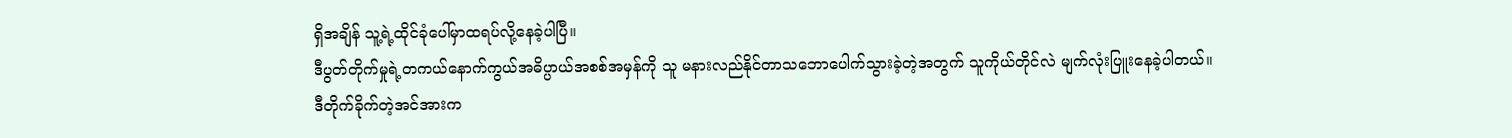ရှိအချိန် သူ့ရဲ့ထိုင်ခုံပေါ်မှာထရပ်လို့နေခဲ့ပါပြီ။
ဒီပွတ်တိုက်မှုရဲ့တကယ်နောက်ကွယ်အဓိပ္ပာယ်အစစ်အမှန်ကို သူ မနားလည်နိုင်တာသဘောပေါက်သွားခဲ့တဲ့အတွက် သူကိုယ်တိုင်လဲ မျက်လုံးပြူးနေခဲ့ပါတယ်။
ဒီတိုက်ခိုက်တဲ့အင်အားက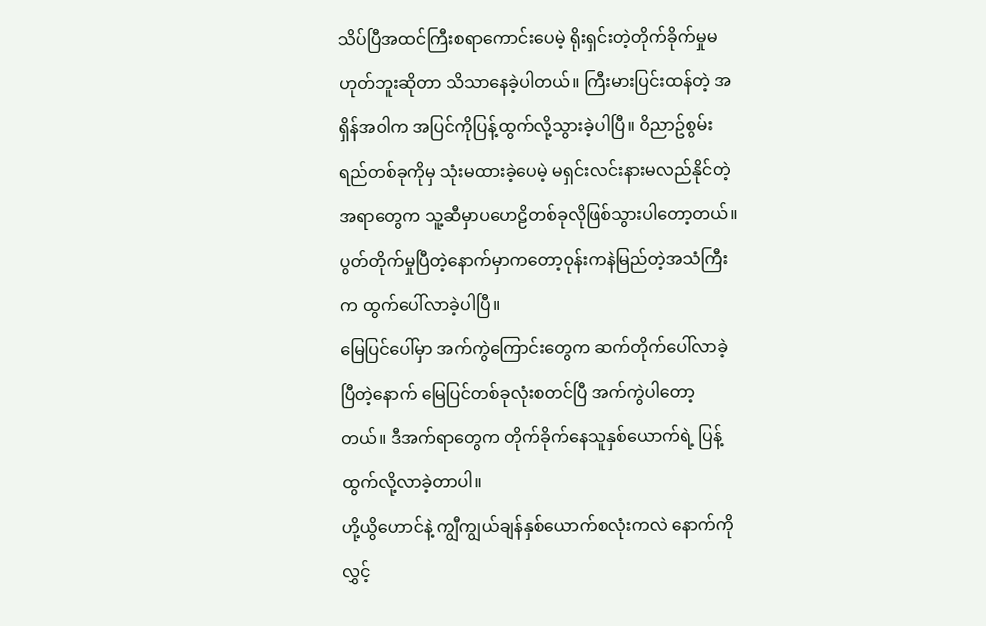သိပ်ပြီအထင်ကြီးစရာကောင်းပေမဲ့ ရိုးရှင်းတဲ့တိုက်ခိုက်မှုမဟုတ်ဘူးဆိုတာ သိသာနေခဲ့ပါတယ်။ ကြီးမားပြင်းထန်တဲ့ အရှိန်အ၀ါက အပြင်ကိုပြန့်ထွက်လို့သွားခဲ့ပါပြီ။ ၀ိညာဥ်စွမ်းရည်တစ်ခုကိုမှ သုံးမထားခဲ့ပေမဲ့ မရှင်းလင်းနားမလည်နိုင်တဲ့ အရာတွေက သူ့ဆီမှာပဟေဠိတစ်ခုလိုဖြစ်သွားပါတော့တယ်။
ပွတ်တိုက်မှုပြီတဲ့နောက်မှာကတော့၀ုန်းကနဲမြည်တဲ့အသံကြီးက ထွက်ပေါ်လာခဲ့ပါပြီ။
မြေပြင်ပေါ်မှာ အက်ကွဲကြောင်းတွေက ဆက်တိုက်ပေါ်လာခဲ့ပြီတဲ့နောက် မြေပြင်တစ်ခုလုံးစတင်ပြီ အက်ကွဲပါတော့တယ်။ ဒီအက်ရာတွေက တိုက်ခိုက်နေသူနှစ်ယောက်ရဲ့ ပြန့်ထွက်လို့လာခဲ့တာပါ။
ဟို့ယွိဟောင်နဲ့ ကျွီကျွယ်ချန်နှစ်ယောက်စလုံးကလဲ နောက်ကိုလွှင့်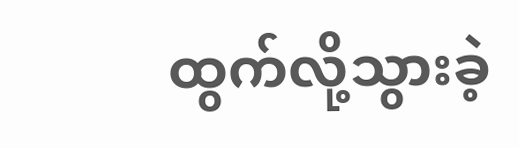ထွက်လို့သွားခဲ့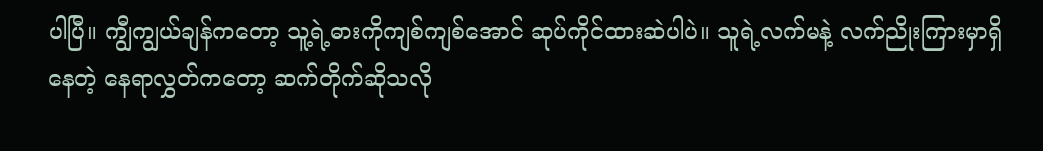ပါပြီ။ ကျွီကျွယ်ချန်ကတော့ သူ့ရဲ့ဓားကိုကျစ်ကျစ်အောင် ဆုပ်ကိုင်ထားဆဲပါပဲ။ သူရဲ့လက်မနဲ့ လက်ညိုးကြားမှာရှိနေတဲ့ နေရာလွှတ်ကတော့ ဆက်တိုက်ဆိုသလို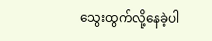သွေးထွက်လို့နေခဲ့ပါ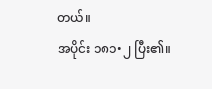တယ်။
အပိုင်း ၁၈၁•၂ ပြီး၏။